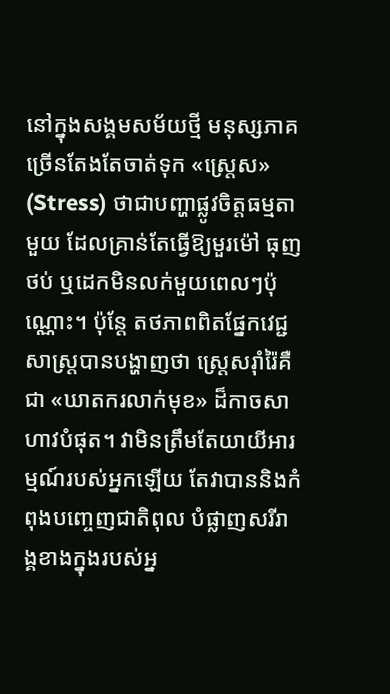នៅក្នុងសង្គមសម័យថ្មី មនុស្សភាគច្រើនតែងតែចាត់ទុក «ស្ត្រេស» (Stress) ថាជាបញ្ហាផ្លូវចិត្តធម្មតាមួយ ដែលគ្រាន់តែធ្វើឱ្យមួរម៉ៅ ធុញថប់ ឬដេកមិនលក់មួយពេលៗប៉ុណ្ណោះ។ ប៉ុន្តែ តថភាពពិតផ្នែកវេជ្ជសាស្ត្របានបង្ហាញថា ស្ត្រេសរ៉ាំរ៉ៃគឺជា «ឃាតករលាក់មុខ» ដ៏កាចសាហាវបំផុត។ វាមិនត្រឹមតែយាយីអារម្មណ៍របស់អ្នកឡើយ តែវាបាននិងកំពុងបញ្ចេញជាតិពុល បំផ្លាញសរីរាង្គខាងក្នុងរបស់អ្ន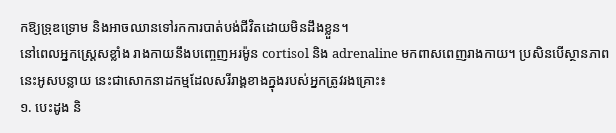កឱ្យទ្រុឌទ្រោម និងអាចឈានទៅរកការបាត់បង់ជីវិតដោយមិនដឹងខ្លួន។
នៅពេលអ្នកស្រ្តេសខ្លាំង រាងកាយនឹងបញ្ចេញអរម៉ូន cortisol និង adrenaline មកពាសពេញរាងកាយ។ ប្រសិនបើស្ថានភាពនេះអូសបន្លាយ នេះជាសោកនាដកម្មដែលសរីរាង្គខាងក្នុងរបស់អ្នកត្រូវរងគ្រោះ៖
១. បេះដូង និ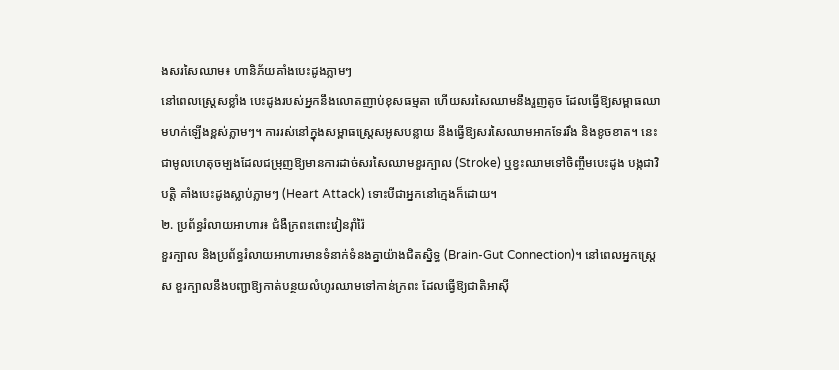ងសរសៃឈាម៖ ហានិភ័យគាំងបេះដូងភ្លាមៗ
នៅពេលស្ត្រេសខ្លាំង បេះដូងរបស់អ្នកនឹងលោតញាប់ខុសធម្មតា ហើយសរសៃឈាមនឹងរួញតូច ដែលធ្វើឱ្យសម្ពាធឈាមហក់ឡើងខ្ពស់ភ្លាមៗ។ ការរស់នៅក្នុងសម្ពាធស្ត្រេសអូសបន្លាយ នឹងធ្វើឱ្យសរសៃឈាមអាកទែររឹង និងខូចខាត។ នេះជាមូលហេតុចម្បងដែលជម្រុញឱ្យមានការដាច់សរសៃឈាមខួរក្បាល (Stroke) ឬខ្វះឈាមទៅចិញ្ចឹមបេះដូង បង្កជាវិបត្តិ គាំងបេះដូងស្លាប់ភ្លាមៗ (Heart Attack) ទោះបីជាអ្នកនៅក្មេងក៏ដោយ។
២. ប្រព័ន្ធរំលាយអាហារ៖ ជំងឺក្រពះពោះវៀនរ៉ាំរ៉ៃ
ខួរក្បាល និងប្រព័ន្ធរំលាយអាហារមានទំនាក់ទំនងគ្នាយ៉ាងជិតស្និទ្ធ (Brain-Gut Connection)។ នៅពេលអ្នកស្ត្រេស ខួរក្បាលនឹងបញ្ជាឱ្យកាត់បន្ថយលំហូរឈាមទៅកាន់ក្រពះ ដែលធ្វើឱ្យជាតិអាស៊ី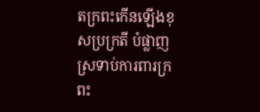តក្រពះកើនឡើងខុសប្រក្រតី បំផ្លាញស្រទាប់ការពារក្រពះ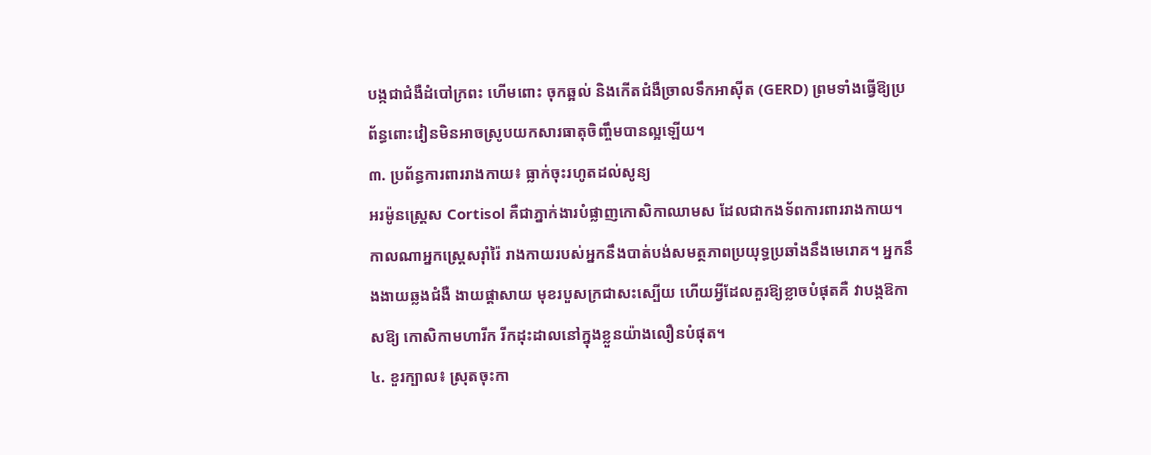បង្កជាជំងឺដំបៅក្រពះ ហើមពោះ ចុកឆ្អល់ និងកើតជំងឺច្រាលទឹកអាស៊ីត (GERD) ព្រមទាំងធ្វើឱ្យប្រព័ន្ធពោះវៀនមិនអាចស្រូបយកសារធាតុចិញ្ចឹមបានល្អឡើយ។
៣. ប្រព័ន្ធការពាររាងកាយ៖ ធ្លាក់ចុះរហូតដល់សូន្យ
អរម៉ូនស្ត្រេស Cortisol គឺជាភ្នាក់ងារបំផ្លាញកោសិកាឈាមស ដែលជាកងទ័ពការពាររាងកាយ។ កាលណាអ្នកស្ត្រេសរ៉ាំរ៉ៃ រាងកាយរបស់អ្នកនឹងបាត់បង់សមត្ថភាពប្រយុទ្ធប្រឆាំងនឹងមេរោគ។ អ្នកនឹងងាយឆ្លងជំងឺ ងាយផ្ដាសាយ មុខរបួសក្រជាសះស្បើយ ហើយអ្វីដែលគួរឱ្យខ្លាចបំផុតគឺ វាបង្កឱកាសឱ្យ កោសិកាមហារីក រីកដុះដាលនៅក្នុងខ្លួនយ៉ាងលឿនបំផុត។
៤. ខួរក្បាល៖ ស្រុតចុះកា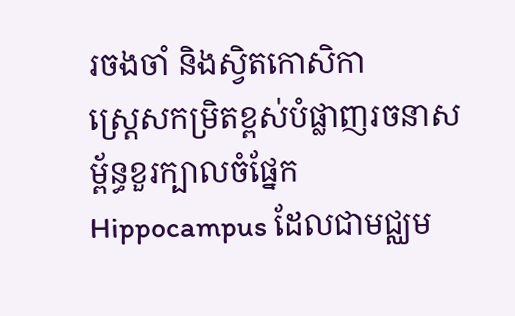រចងចាំ និងស្វិតកោសិកា
ស្ត្រេសកម្រិតខ្ពស់បំផ្លាញរចនាសម្ព័ន្ធខួរក្បាលចំផ្នែក Hippocampus ដែលជាមជ្ឈម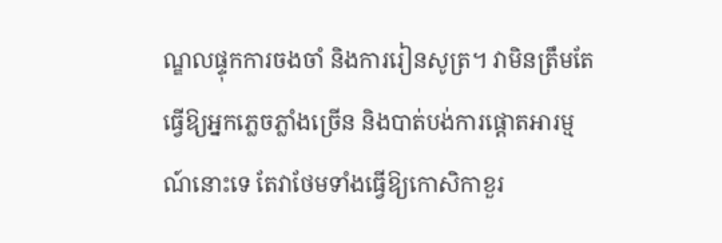ណ្ឌលផ្ទុកការចងចាំ និងការរៀនសូត្រ។ វាមិនត្រឹមតែធ្វើឱ្យអ្នកភ្លេចភ្លាំងច្រើន និងបាត់បង់ការផ្ដោតអារម្មណ៍នោះទេ តែវាថែមទាំងធ្វើឱ្យកោសិកាខួរ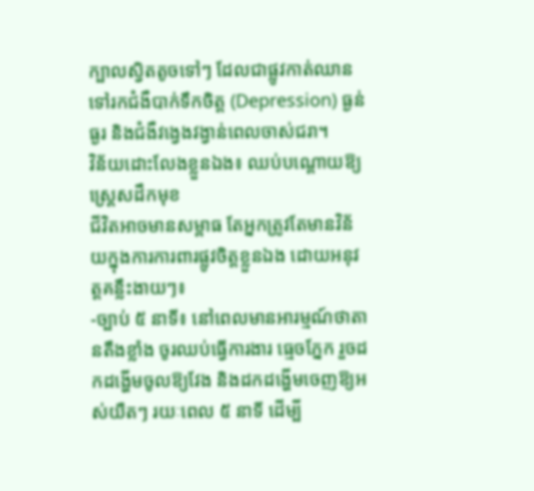ក្បាលស្វិតតូចទៅៗ ដែលជាផ្លូវកាត់ឈានទៅរកជំងឺបាក់ទឹកចិត្ត (Depression) ធ្ងន់ធ្ងរ និងជំងឺវង្វេងវង្វាន់ពេលចាស់ជរា។
វិន័យដោះលែងខ្លួនឯង៖ ឈប់បណ្តោយឱ្យស្ត្រេសដឹកមុខ
ជីវិតអាចមានសម្ពាធ តែអ្នកត្រូវតែមានវិន័យក្នុងការការពារផ្លូវចិត្តខ្លួនឯង ដោយអនុវត្តគន្លឹះងាយៗ៖
-ច្បាប់ ៥ នាទី៖ នៅពេលមានអារម្មណ៍ថាតានតឹងខ្លាំង ចូរឈប់ធ្វើការងារ ធ្មេចភ្នែក រួចដកដង្ហើមចូលឱ្យវែង និងដកដង្ហើមចេញឱ្យអស់យឺតៗ រយៈពេល ៥ នាទី ដើម្បី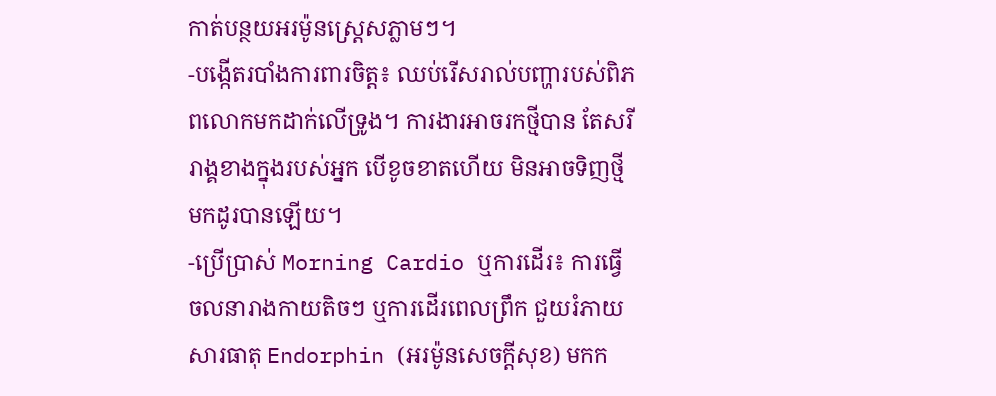កាត់បន្ថយអរម៉ូនស្ត្រេសភ្លាមៗ។
-បង្កើតរបាំងការពារចិត្ត៖ ឈប់រើសរាល់បញ្ហារបស់ពិភពលោកមកដាក់លើទ្រូង។ ការងារអាចរកថ្មីបាន តែសរីរាង្គខាងក្នុងរបស់អ្នក បើខូចខាតហើយ មិនអាចទិញថ្មីមកដូរបានឡើយ។
-ប្រើប្រាស់ Morning Cardio ឬការដើរ៖ ការធ្វើចលនារាងកាយតិចៗ ឬការដើរពេលព្រឹក ជួយរំភាយសារធាតុ Endorphin (អរម៉ូនសេចក្តីសុខ) មកក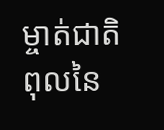ម្ចាត់ជាតិពុលនៃ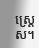ស្ត្រេស។